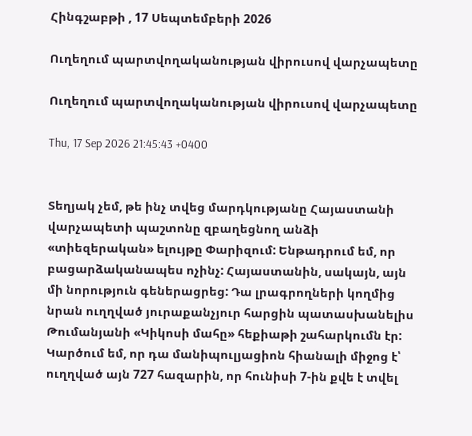Հինգշաբթի , 17 Սեպտեմբերի 2026

Ուղեղում պարտվողականության վիրուսով վարչապետը

Ուղեղում պարտվողականության վիրուսով վարչապետը

Thu, 17 Sep 2026 21:45:43 +0400


Տեղյակ չեմ, թե ինչ տվեց մարդկությանը Հայաստանի վարչապետի պաշտոնը զբաղեցնող անձի «տիեզերական» ելույթը Փարիզում: Ենթադրում եմ, որ բացարձականապես ոչինչ: Հայաստանին, սակայն, այն մի նորություն գեներացրեց: Դա լրագրողների կողմից նրան ուղղված յուրաքանչյուր հարցին պատասխանելիս Թումանյանի «Կիկոսի մահը» հեքիաթի շահարկումն էր: Կարծում եմ, որ դա մանիպուլյացիոն հիանալի միջոց է՝ ուղղված այն 727 հազարին, որ հունիսի 7-ին քվե է տվել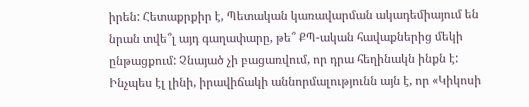իրեն: Հետաքրքիր է, Պետական կառավարման ակադեմիայում են նրան տվե՞լ այդ գաղափարը, թե՞ ՔՊ-ական հավաքներից մեկի ընթացքում: Չնայած չի բացառվում, որ դրա հեղինակն ինքն է: Ինչպես էլ լինի, իրավիճակի աննորմալությունն այն է, որ «Կիկոսի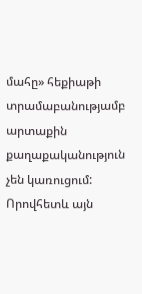մահը» հեքիաթի տրամաբանությամբ արտաքին քաղաքականություն չեն կառուցում: Որովհետև այն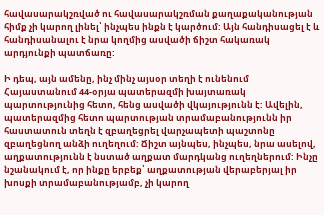հավասարակշռված ու հավասարակշռման քաղաքականության հիմք չի կարող լինել՝ ինչպես ինքն է կարծում: Այն հանդիսացել է և հանդիսանալու է նրա կողմից ասվածի ճիշտ հակառակ արդյունքի պատճառը:

Ի դեպ, այն ամենը, ինչ մինչ այսօր տեղի է ունենում Հայաստանում 44-օրյա պատերազմի խայտառակ պարտությունից հետո, հենց ասվածի վկայությունն է: Ավելին, պատերազմից հետո պարտության տրամաբանությունն իր հաստատուն տեղն է զբաղեցրել վարչապետի պաշտոնը զբաղեցնող անձի ուղեղում: Ճիշտ այնպես, ինչպես, նրա ասելով, աղքատությունն է նստած աղքատ մարդկանց ուղեղներում: Ինչը նշանակում է, որ ինքը երբեք՝ աղքատության վերաբերյալ իր խոսքի տրամաբանությամբ, չի կարող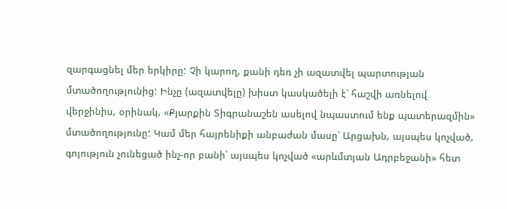զարգացնել մեր երկիրը: Չի կարող, քանի դեռ չի ազատվել պարտության մտածողությունից: Ինչը (ազատվելը) խիստ կասկածելի է՝ հաշվի առնելով վերջինիս, օրինակ, «Քյարքին Տիգրանաշեն ասելով նպաստում ենք պատերազմին» մտածողությունը: Կամ մեր հայրենիքի անբաժան մասը՝ Արցախն, այսպես կոչված, գոյություն չունեցած ինչ-որ բանի՝ այսպես կոչված «արևմտյան Ադրբեջանի» հետ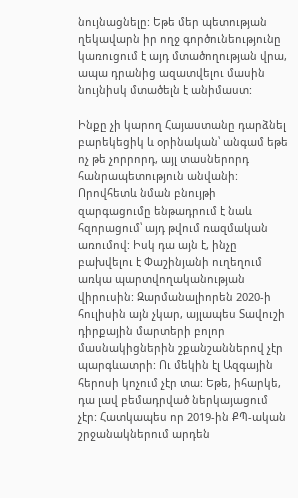նույնացնելը: Եթե մեր պետության ղեկավարն իր ողջ գործունեությունը կառուցում է այդ մտածողության վրա, ապա դրանից ազատվելու մասին նույնիսկ մտածելն է անիմաստ:

Ինքը չի կարող Հայաստանը դարձնել բարեկեցիկ և օրինական՝ անգամ եթե ոչ թե չորրորդ, այլ տասներորդ հանրապետություն անվանի: Որովհետև նման բնույթի զարգացումը ենթադրում է նաև հզորացում՝ այդ թվում ռազմական առումով: Իսկ դա այն է, ինչը բախվելու է Փաշինյանի ուղեղում առկա պարտվողականության վիրուսին: Զարմանալիորեն 2020-ի հուլիսին այն չկար, այլապես Տավուշի դիրքային մարտերի բոլոր մասնակիցներին շքանշաններով չէր պարգևատրի: Ու մեկին էլ Ազգային հերոսի կոչում չէր տա: Եթե, իհարկե, դա լավ բեմադրված ներկայացում չէր: Հատկապես որ 2019-ին ՔՊ-ական շրջանակներում արդեն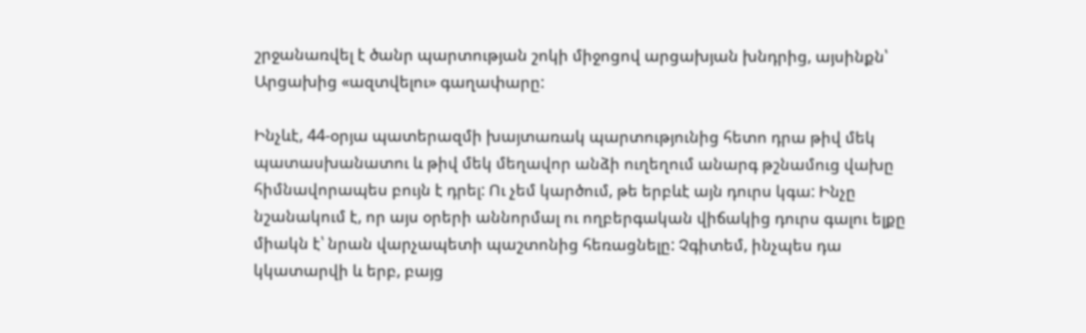շրջանառվել է ծանր պարտության շոկի միջոցով արցախյան խնդրից, այսինքն՝ Արցախից «ազտվելու» գաղափարը:

Ինչևէ, 44-օրյա պատերազմի խայտառակ պարտությունից հետո դրա թիվ մեկ պատասխանատու և թիվ մեկ մեղավոր անձի ուղեղում անարգ թշնամուց վախը հիմնավորապես բույն է դրել: Ու չեմ կարծում, թե երբևէ այն դուրս կգա: Ինչը նշանակում է, որ այս օրերի աննորմալ ու ողբերգական վիճակից դուրս գալու ելքը միակն է՝ նրան վարչապետի պաշտոնից հեռացնելը: Չգիտեմ, ինչպես դա կկատարվի և երբ, բայց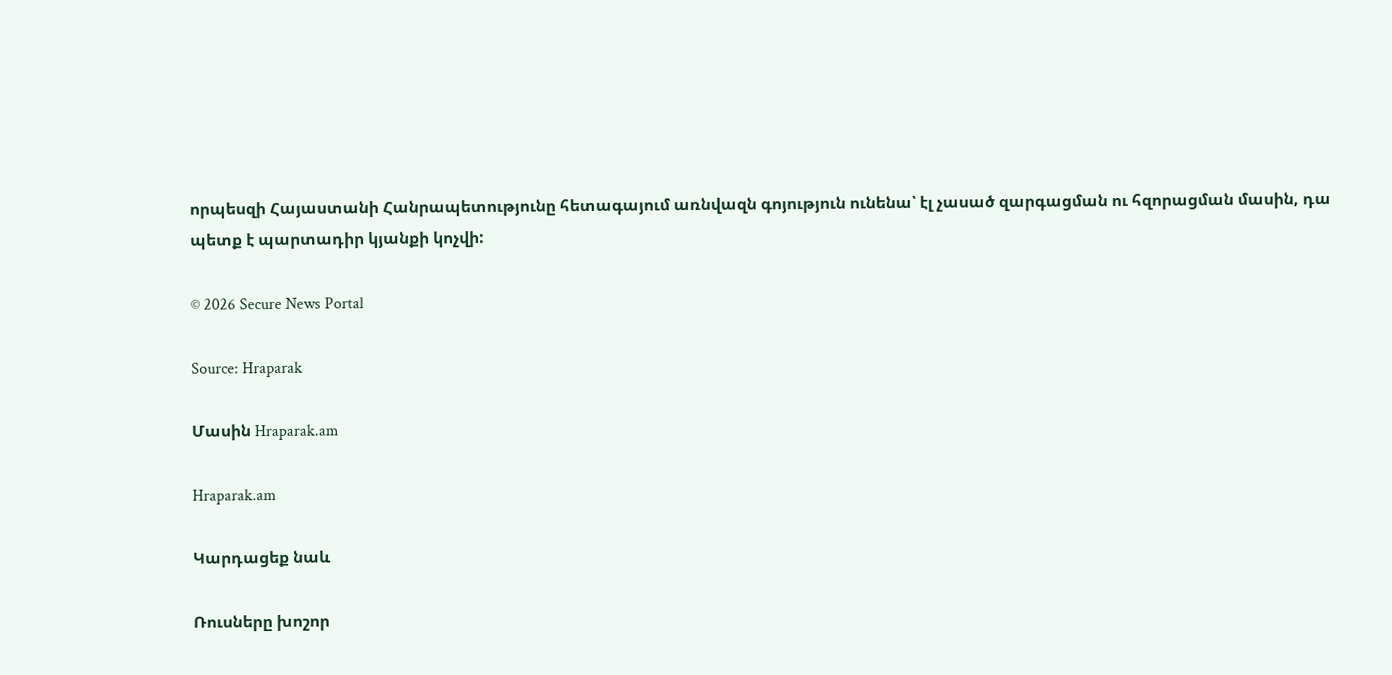որպեսզի Հայաստանի Հանրապետությունը հետագայում առնվազն գոյություն ունենա՝ էլ չասած զարգացման ու հզորացման մասին, դա պետք է պարտադիր կյանքի կոչվի:

© 2026 Secure News Portal

Source: Hraparak

Մասին Hraparak.am

Hraparak.am

Կարդացեք նաև

Ռուսները խոշոր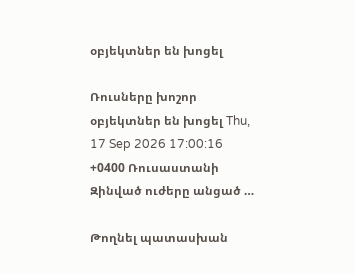օբյեկտներ են խոցել

Ռուսները խոշոր օբյեկտներ են խոցել Thu, 17 Sep 2026 17:00:16 +0400 Ռուսաստանի Զինված ուժերը անցած …

Թողնել պատասխան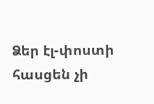Ձեր էլ-փոստի հասցեն չի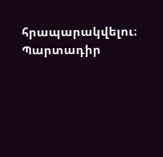հրապարակվելու։ Պարտադիր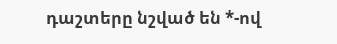դաշտերը նշված են *-ով